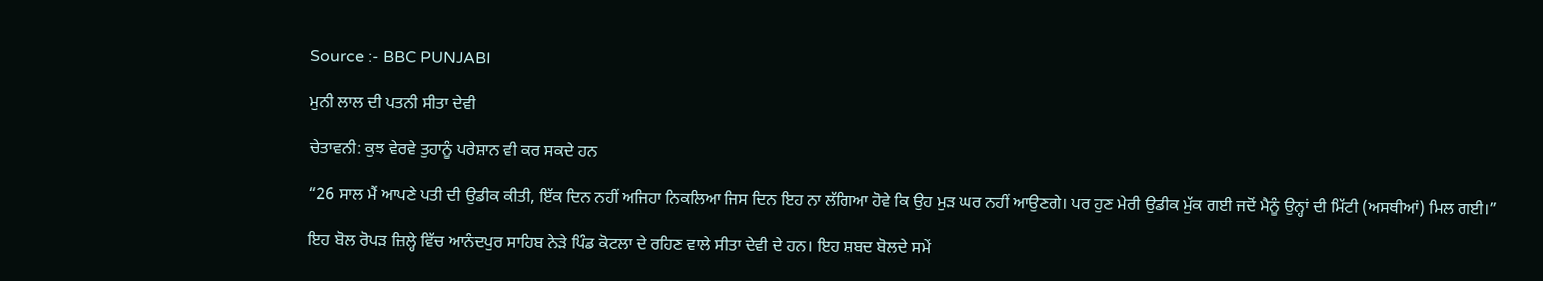Source :- BBC PUNJABI

ਮੁਨੀ ਲਾਲ ਦੀ ਪਤਨੀ ਸੀਤਾ ਦੇਵੀ

ਚੇਤਾਵਨੀ: ਕੁਝ ਵੇਰਵੇ ਤੁਹਾਨੂੰ ਪਰੇਸ਼ਾਨ ਵੀ ਕਰ ਸਕਦੇ ਹਨ

“26 ਸਾਲ ਮੈਂ ਆਪਣੇ ਪਤੀ ਦੀ ਉਡੀਕ ਕੀਤੀ, ਇੱਕ ਦਿਨ ਨਹੀਂ ਅਜਿਹਾ ਨਿਕਲਿਆ ਜਿਸ ਦਿਨ ਇਹ ਨਾ ਲੱਗਿਆ ਹੋਵੇ ਕਿ ਉਹ ਮੁੜ ਘਰ ਨਹੀਂ ਆਉਣਗੇ। ਪਰ ਹੁਣ ਮੇਰੀ ਉਡੀਕ ਮੁੱਕ ਗਈ ਜਦੋਂ ਮੈਨੂੰ ਉਨ੍ਹਾਂ ਦੀ ਮਿੱਟੀ (ਅਸਥੀਆਂ) ਮਿਲ ਗਈ।”

ਇਹ ਬੋਲ ਰੋਪੜ ਜ਼ਿਲ੍ਹੇ ਵਿੱਚ ਆਨੰਦਪੁਰ ਸਾਹਿਬ ਨੇੜੇ ਪਿੰਡ ਕੋਟਲਾ ਦੇ ਰਹਿਣ ਵਾਲੇ ਸੀਤਾ ਦੇਵੀ ਦੇ ਹਨ। ਇਹ ਸ਼ਬਦ ਬੋਲਦੇ ਸਮੇਂ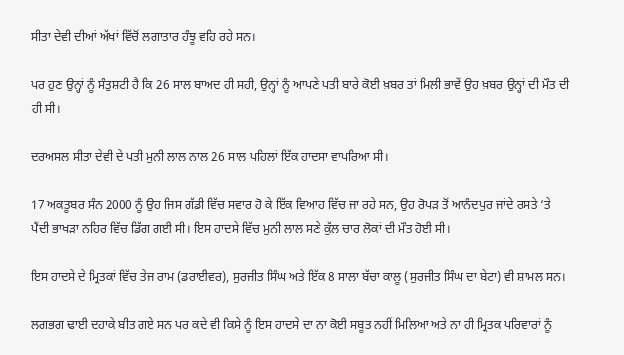ਸੀਤਾ ਦੇਵੀ ਦੀਆਂ ਅੱਖਾਂ ਵਿੱਚੋਂ ਲਗਾਤਾਰ ਹੰਝੂ ਵਹਿ ਰਹੇ ਸਨ।

ਪਰ ਹੁਣ ਉਨ੍ਹਾਂ ਨੂੰ ਸੰਤੁਸ਼ਟੀ ਹੈ ਕਿ 26 ਸਾਲ ਬਾਅਦ ਹੀ ਸਹੀ, ਉਨ੍ਹਾਂ ਨੂੰ ਆਪਣੇ ਪਤੀ ਬਾਰੇ ਕੋਈ ਖ਼ਬਰ ਤਾਂ ਮਿਲੀ ਭਾਵੇਂ ਉਹ ਖ਼ਬਰ ਉਨ੍ਹਾਂ ਦੀ ਮੌਤ ਦੀ ਹੀ ਸੀ।

ਦਰਅਸਲ ਸੀਤਾ ਦੇਵੀ ਦੇ ਪਤੀ ਮੁਨੀ ਲਾਲ ਨਾਲ 26 ਸਾਲ ਪਹਿਲਾਂ ਇੱਕ ਹਾਦਸਾ ਵਾਪਰਿਆ ਸੀ।

17 ਅਕਤੂਬਰ ਸੰਨ 2000 ਨੂੰ ਉਹ ਜਿਸ ਗੱਡੀ ਵਿੱਚ ਸਵਾਰ ਹੋ ਕੇ ਇੱਕ ਵਿਆਹ ਵਿੱਚ ਜਾ ਰਹੇ ਸਨ, ਉਹ ਰੋਪੜ ਤੋਂ ਆਨੰਦਪੁਰ ਜਾਂਦੇ ਰਸਤੇ ‘ਤੇ ਪੈਂਦੀ ਭਾਖੜਾ ਨਹਿਰ ਵਿੱਚ ਡਿੱਗ ਗਈ ਸੀ। ਇਸ ਹਾਦਸੇ ਵਿੱਚ ਮੁਨੀ ਲਾਲ ਸਣੇ ਕੁੱਲ ਚਾਰ ਲੋਕਾਂ ਦੀ ਮੌਤ ਹੋਈ ਸੀ।

ਇਸ ਹਾਦਸੇ ਦੇ ਮ੍ਰਿਤਕਾਂ ਵਿੱਚ ਤੇਜ ਰਾਮ (ਡਰਾਈਵਰ), ਸੁਰਜੀਤ ਸਿੰਘ ਅਤੇ ਇੱਕ 8 ਸਾਲਾ ਬੱਚਾ ਕਾਲੂ (ਸੁਰਜੀਤ ਸਿੰਘ ਦਾ ਬੇਟਾ) ਵੀ ਸ਼ਾਮਲ ਸਨ।

ਲਗਭਗ ਢਾਈ ਦਹਾਕੇ ਬੀਤ ਗਏ ਸਨ ਪਰ ਕਦੇ ਵੀ ਕਿਸੇ ਨੂੰ ਇਸ ਹਾਦਸੇ ਦਾ ਨਾ ਕੋਈ ਸਬੂਤ ਨਹੀਂ ਮਿਲਿਆ ਅਤੇ ਨਾ ਹੀ ਮ੍ਰਿਤਕ ਪਰਿਵਾਰਾਂ ਨੂੰ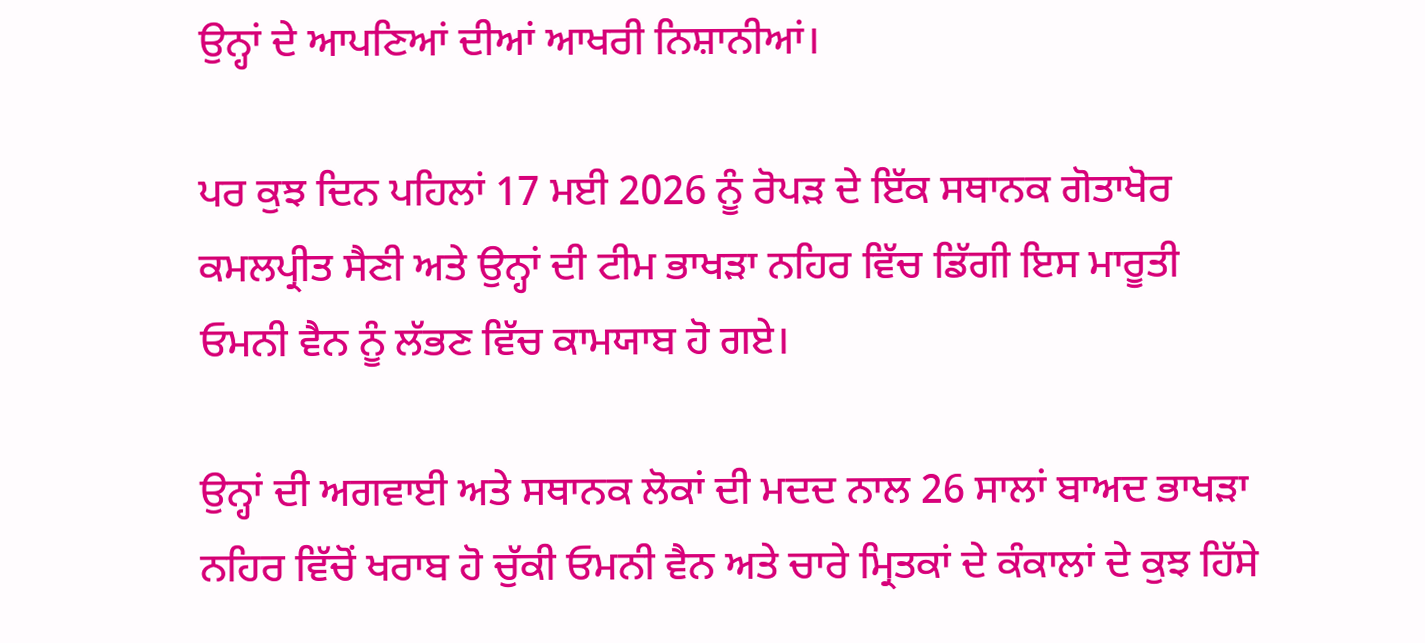ਉਨ੍ਹਾਂ ਦੇ ਆਪਣਿਆਂ ਦੀਆਂ ਆਖਰੀ ਨਿਸ਼ਾਨੀਆਂ।

ਪਰ ਕੁਝ ਦਿਨ ਪਹਿਲਾਂ 17 ਮਈ 2026 ਨੂੰ ਰੋਪੜ ਦੇ ਇੱਕ ਸਥਾਨਕ ਗੋਤਾਖੋਰ ਕਮਲਪ੍ਰੀਤ ਸੈਣੀ ਅਤੇ ਉਨ੍ਹਾਂ ਦੀ ਟੀਮ ਭਾਖੜਾ ਨਹਿਰ ਵਿੱਚ ਡਿੱਗੀ ਇਸ ਮਾਰੂਤੀ ਓਮਨੀ ਵੈਨ ਨੂੰ ਲੱਭਣ ਵਿੱਚ ਕਾਮਯਾਬ ਹੋ ਗਏ।

ਉਨ੍ਹਾਂ ਦੀ ਅਗਵਾਈ ਅਤੇ ਸਥਾਨਕ ਲੋਕਾਂ ਦੀ ਮਦਦ ਨਾਲ 26 ਸਾਲਾਂ ਬਾਅਦ ਭਾਖੜਾ ਨਹਿਰ ਵਿੱਚੋਂ ਖਰਾਬ ਹੋ ਚੁੱਕੀ ਓਮਨੀ ਵੈਨ ਅਤੇ ਚਾਰੇ ਮ੍ਰਿਤਕਾਂ ਦੇ ਕੰਕਾਲਾਂ ਦੇ ਕੁਝ ਹਿੱਸੇ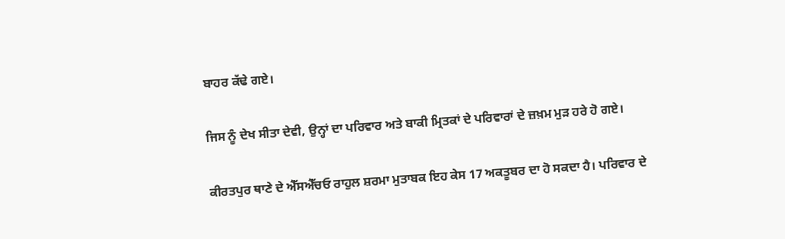ਬਾਹਰ ਕੱਢੇ ਗਏ।

ਜਿਸ ਨੂੰ ਦੇਖ ਸੀਤਾ ਦੇਵੀ, ਉਨ੍ਹਾਂ ਦਾ ਪਰਿਵਾਰ ਅਤੇ ਬਾਕੀ ਮ੍ਰਿਤਕਾਂ ਦੇ ਪਰਿਵਾਰਾਂ ਦੇ ਜ਼ਖ਼ਮ ਮੁੜ ਹਰੇ ਹੋ ਗਏ।

ਕੀਰਤਪੁਰ ਥਾਣੇ ਦੇ ਐੱਸਐੱਚਓ ਰਾਹੁਲ ਸ਼ਰਮਾ ਮੁਤਾਬਕ ਇਹ ਕੇਸ 17 ਅਕਤੂਬਰ ਦਾ ਹੋ ਸਕਦਾ ਹੈ। ਪਰਿਵਾਰ ਦੇ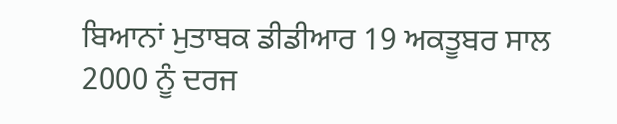ਬਿਆਨਾਂ ਮੁਤਾਬਕ ਡੀਡੀਆਰ 19 ਅਕਤੂਬਰ ਸਾਲ 2000 ਨੂੰ ਦਰਜ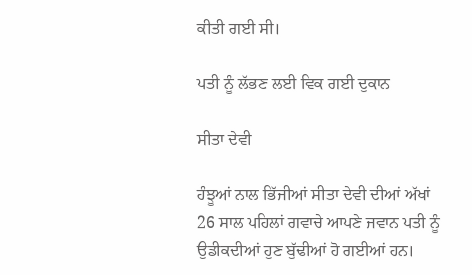ਕੀਤੀ ਗਈ ਸੀ।

ਪਤੀ ਨੂੰ ਲੱਭਣ ਲਈ ਵਿਕ ਗਈ ਦੁਕਾਨ

ਸੀਤਾ ਦੇਵੀ

ਹੰਝੂਆਂ ਨਾਲ ਭਿੱਜੀਆਂ ਸੀਤਾ ਦੇਵੀ ਦੀਆਂ ਅੱਖਾਂ 26 ਸਾਲ ਪਹਿਲਾਂ ਗਵਾਚੇ ਆਪਣੇ ਜਵਾਨ ਪਤੀ ਨੂੰ ਉਡੀਕਦੀਆਂ ਹੁਣ ਬੁੱਢੀਆਂ ਹੋ ਗਈਆਂ ਹਨ।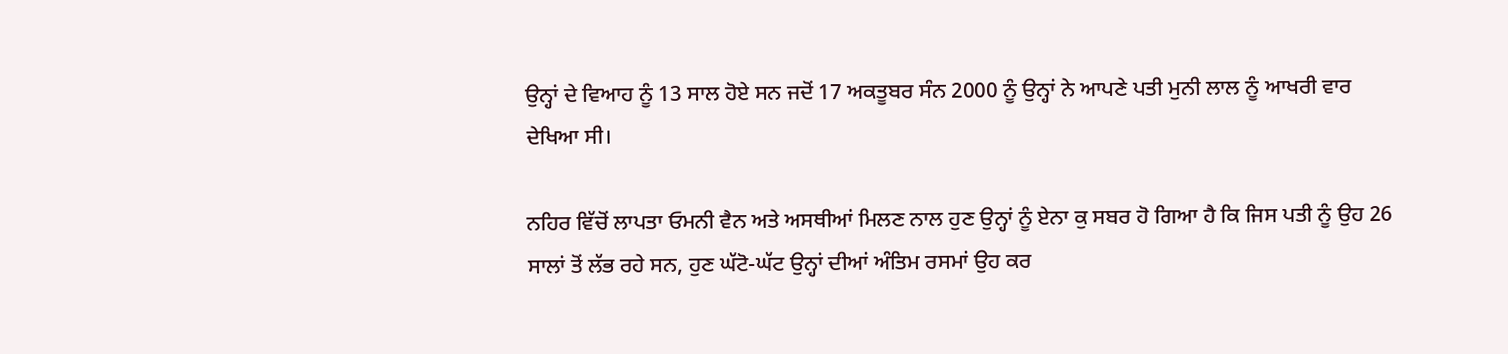ਉਨ੍ਹਾਂ ਦੇ ਵਿਆਹ ਨੂੰ 13 ਸਾਲ ਹੋਏ ਸਨ ਜਦੋਂ 17 ਅਕਤੂਬਰ ਸੰਨ 2000 ਨੂੰ ਉਨ੍ਹਾਂ ਨੇ ਆਪਣੇ ਪਤੀ ਮੁਨੀ ਲਾਲ ਨੂੰ ਆਖਰੀ ਵਾਰ ਦੇਖਿਆ ਸੀ।

ਨਹਿਰ ਵਿੱਚੋਂ ਲਾਪਤਾ ਓਮਨੀ ਵੈਨ ਅਤੇ ਅਸਥੀਆਂ ਮਿਲਣ ਨਾਲ ਹੁਣ ਉਨ੍ਹਾਂ ਨੂੰ ਏਨਾ ਕੁ ਸਬਰ ਹੋ ਗਿਆ ਹੈ ਕਿ ਜਿਸ ਪਤੀ ਨੂੰ ਉਹ 26 ਸਾਲਾਂ ਤੋਂ ਲੱਭ ਰਹੇ ਸਨ, ਹੁਣ ਘੱਟੋ-ਘੱਟ ਉਨ੍ਹਾਂ ਦੀਆਂ ਅੰਤਿਮ ਰਸਮਾਂ ਉਹ ਕਰ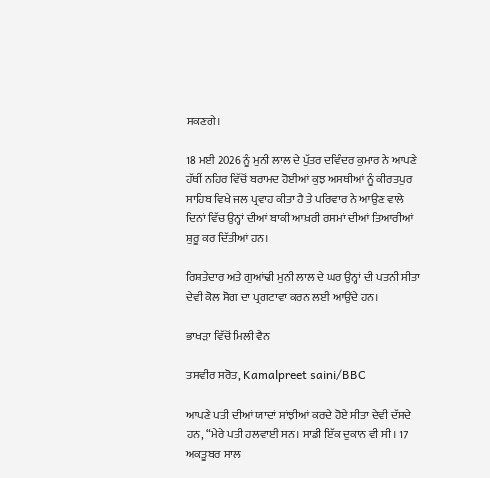ਸਕਣਗੇ।

18 ਮਈ 2026 ਨੂੰ ਮੁਨੀ ਲਾਲ ਦੇ ਪੁੱਤਰ ਦਵਿੰਦਰ ਕੁਮਾਰ ਨੇ ਆਪਣੇ ਹੱਥੀਂ ਨਹਿਰ ਵਿੱਚੋਂ ਬਰਾਮਦ ਹੋਈਆਂ ਕੁਝ ਅਸਥੀਆਂ ਨੂੰ ਕੀਰਤਪੁਰ ਸਾਹਿਬ ਵਿਖੇ ਜਲ ਪ੍ਰਵਾਹ ਕੀਤਾ ਹੈ ਤੇ ਪਰਿਵਾਰ ਨੇ ਆਉਣ ਵਾਲੇ ਦਿਨਾਂ ਵਿੱਚ ਉਨ੍ਹਾਂ ਦੀਆਂ ਬਾਕੀ ਆਖ਼ਰੀ ਰਸਮਾਂ ਦੀਆਂ ਤਿਆਰੀਆਂ ਸ਼ੁਰੂ ਕਰ ਦਿੱਤੀਆਂ ਹਨ।

ਰਿਸ਼ਤੇਦਾਰ ਅਤੇ ਗੁਆਂਢੀ ਮੁਨੀ ਲਾਲ ਦੇ ਘਰ ਉਨ੍ਹਾਂ ਦੀ ਪਤਨੀ ਸੀਤਾ ਦੇਵੀ ਕੋਲ ਸੋਗ ਦਾ ਪ੍ਰਗਟਾਵਾ ਕਰਨ ਲਈ ਆਉਂਦੇ ਹਨ।

ਭਾਖੜਾ ਵਿੱਚੋਂ ਮਿਲੀ ਵੈਨ

ਤਸਵੀਰ ਸਰੋਤ, Kamalpreet saini/BBC

ਆਪਣੇ ਪਤੀ ਦੀਆਂ ਯਾਦਾਂ ਸਾਂਝੀਆਂ ਕਰਦੇ ਹੋਏ ਸੀਤਾ ਦੇਵੀ ਦੱਸਦੇ ਹਨ, “ਮੇਰੇ ਪਤੀ ਹਲਵਾਈ ਸਨ। ਸਾਡੀ ਇੱਕ ਦੁਕਾਨ ਵੀ ਸੀ। 17 ਅਕਤੂਬਰ ਸਾਲ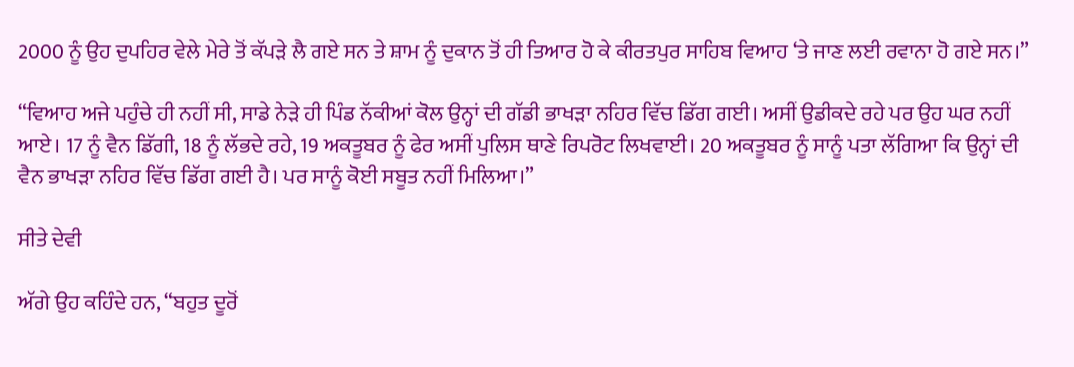2000 ਨੂੰ ਉਹ ਦੁਪਹਿਰ ਵੇਲੇ ਮੇਰੇ ਤੋਂ ਕੱਪੜੇ ਲੈ ਗਏ ਸਨ ਤੇ ਸ਼ਾਮ ਨੂੰ ਦੁਕਾਨ ਤੋਂ ਹੀ ਤਿਆਰ ਹੋ ਕੇ ਕੀਰਤਪੁਰ ਸਾਹਿਬ ਵਿਆਹ ‘ਤੇ ਜਾਣ ਲਈ ਰਵਾਨਾ ਹੋ ਗਏ ਸਨ।”

“ਵਿਆਹ ਅਜੇ ਪਹੁੰਚੇ ਹੀ ਨਹੀਂ ਸੀ, ਸਾਡੇ ਨੇੜੇ ਹੀ ਪਿੰਡ ਨੱਕੀਆਂ ਕੋਲ ਉਨ੍ਹਾਂ ਦੀ ਗੱਡੀ ਭਾਖੜਾ ਨਹਿਰ ਵਿੱਚ ਡਿੱਗ ਗਈ। ਅਸੀਂ ਉਡੀਕਦੇ ਰਹੇ ਪਰ ਉਹ ਘਰ ਨਹੀਂ ਆਏ। 17 ਨੂੰ ਵੈਨ ਡਿੱਗੀ, 18 ਨੂੰ ਲੱਭਦੇ ਰਹੇ, 19 ਅਕਤੂਬਰ ਨੂੰ ਫੇਰ ਅਸੀਂ ਪੁਲਿਸ ਥਾਣੇ ਰਿਪਰੋਟ ਲਿਖਵਾਈ। 20 ਅਕਤੂਬਰ ਨੂੰ ਸਾਨੂੰ ਪਤਾ ਲੱਗਿਆ ਕਿ ਉਨ੍ਹਾਂ ਦੀ ਵੈਨ ਭਾਖੜਾ ਨਹਿਰ ਵਿੱਚ ਡਿੱਗ ਗਈ ਹੈ। ਪਰ ਸਾਨੂੰ ਕੋਈ ਸਬੂਤ ਨਹੀਂ ਮਿਲਿਆ।”

ਸੀਤੇ ਦੇਵੀ

ਅੱਗੇ ਉਹ ਕਹਿੰਦੇ ਹਨ, “ਬਹੁਤ ਦੂਰੋਂ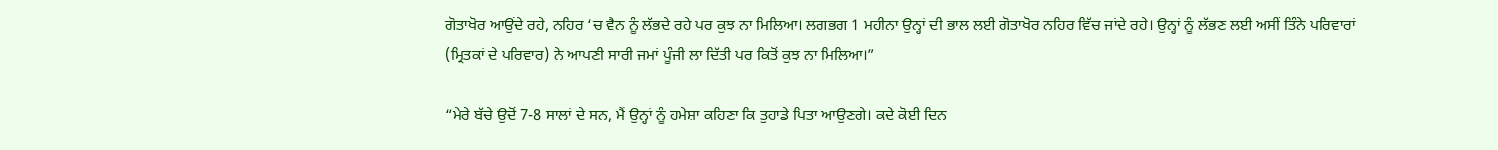ਗੋਤਾਖੋਰ ਆਉਂਦੇ ਰਹੇ, ਨਹਿਰ ‘ਚ ਵੈਨ ਨੂੰ ਲੱਭਦੇ ਰਹੇ ਪਰ ਕੁਝ ਨਾ ਮਿਲਿਆ। ਲਗਭਗ 1 ਮਹੀਨਾ ਉਨ੍ਹਾਂ ਦੀ ਭਾਲ ਲਈ ਗੋਤਾਖੋਰ ਨਹਿਰ ਵਿੱਚ ਜਾਂਦੇ ਰਹੇ। ਉਨ੍ਹਾਂ ਨੂੰ ਲੱਭਣ ਲਈ ਅਸੀਂ ਤਿੰਨੇ ਪਰਿਵਾਰਾਂ (ਮ੍ਰਿਤਕਾਂ ਦੇ ਪਰਿਵਾਰ) ਨੇ ਆਪਣੀ ਸਾਰੀ ਜਮਾਂ ਪੂੰਜੀ ਲਾ ਦਿੱਤੀ ਪਰ ਕਿਤੋਂ ਕੁਝ ਨਾ ਮਿਲਿਆ।”

“ਮੇਰੇ ਬੱਚੇ ਉਦੋਂ 7-8 ਸਾਲਾਂ ਦੇ ਸਨ, ਮੈਂ ਉਨ੍ਹਾਂ ਨੂੰ ਹਮੇਸ਼ਾ ਕਹਿਣਾ ਕਿ ਤੁਹਾਡੇ ਪਿਤਾ ਆਉਣਗੇ। ਕਦੇ ਕੋਈ ਦਿਨ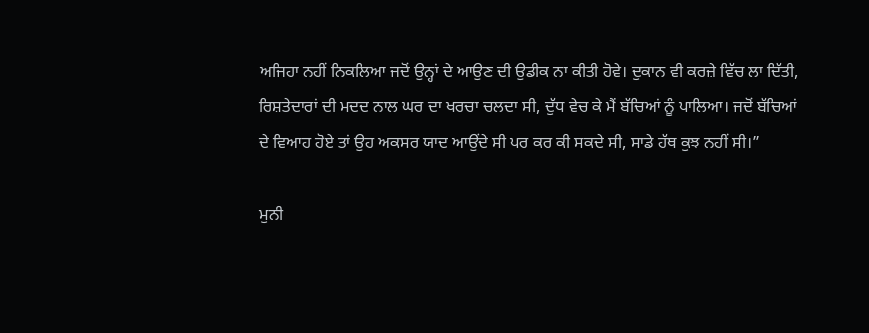ਅਜਿਹਾ ਨਹੀਂ ਨਿਕਲਿਆ ਜਦੋਂ ਉਨ੍ਹਾਂ ਦੇ ਆਉਣ ਦੀ ਉਡੀਕ ਨਾ ਕੀਤੀ ਹੋਵੇ। ਦੁਕਾਨ ਵੀ ਕਰਜ਼ੇ ਵਿੱਚ ਲਾ ਦਿੱਤੀ, ਰਿਸ਼ਤੇਦਾਰਾਂ ਦੀ ਮਦਦ ਨਾਲ ਘਰ ਦਾ ਖਰਚਾ ਚਲਦਾ ਸੀ, ਦੁੱਧ ਵੇਚ ਕੇ ਮੈਂ ਬੱਚਿਆਂ ਨੂੰ ਪਾਲਿਆ। ਜਦੋਂ ਬੱਚਿਆਂ ਦੇ ਵਿਆਹ ਹੋਏ ਤਾਂ ਉਹ ਅਕਸਰ ਯਾਦ ਆਉਂਦੇ ਸੀ ਪਰ ਕਰ ਕੀ ਸਕਦੇ ਸੀ, ਸਾਡੇ ਹੱਥ ਕੁਝ ਨਹੀਂ ਸੀ।”

ਮੁਨੀ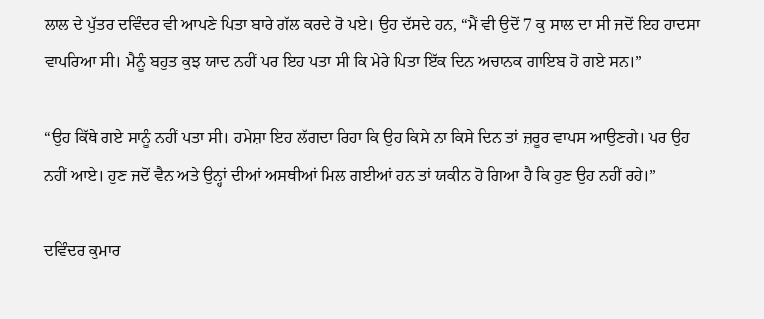ਲਾਲ ਦੇ ਪੁੱਤਰ ਦਵਿੰਦਰ ਵੀ ਆਪਣੇ ਪਿਤਾ ਬਾਰੇ ਗੱਲ ਕਰਦੇ ਰੋ ਪਏ। ਉਹ ਦੱਸਦੇ ਹਨ, “ਮੈਂ ਵੀ ਉਦੋਂ 7 ਕੁ ਸਾਲ ਦਾ ਸੀ ਜਦੋਂ ਇਹ ਹਾਦਸਾ ਵਾਪਰਿਆ ਸੀ। ਮੈਨੂੰ ਬਹੁਤ ਕੁਝ ਯਾਦ ਨਹੀਂ ਪਰ ਇਹ ਪਤਾ ਸੀ ਕਿ ਮੇਰੇ ਪਿਤਾ ਇੱਕ ਦਿਨ ਅਚਾਨਕ ਗਾਇਬ ਹੋ ਗਏ ਸਨ।”

“ਉਹ ਕਿੱਥੇ ਗਏ ਸਾਨੂੰ ਨਹੀਂ ਪਤਾ ਸੀ। ਹਮੇਸ਼ਾ ਇਹ ਲੱਗਦਾ ਰਿਹਾ ਕਿ ਉਹ ਕਿਸੇ ਨਾ ਕਿਸੇ ਦਿਨ ਤਾਂ ਜ਼ਰੂਰ ਵਾਪਸ ਆਉਣਗੇ। ਪਰ ਉਹ ਨਹੀਂ ਆਏ। ਹੁਣ ਜਦੋਂ ਵੈਨ ਅਤੇ ਉਨ੍ਹਾਂ ਦੀਆਂ ਅਸਥੀਆਂ ਮਿਲ ਗਈਆਂ ਹਨ ਤਾਂ ਯਕੀਨ ਹੋ ਗਿਆ ਹੈ ਕਿ ਹੁਣ ਉਹ ਨਹੀਂ ਰਹੇ।”

ਦਵਿੰਦਰ ਕੁਮਾਰ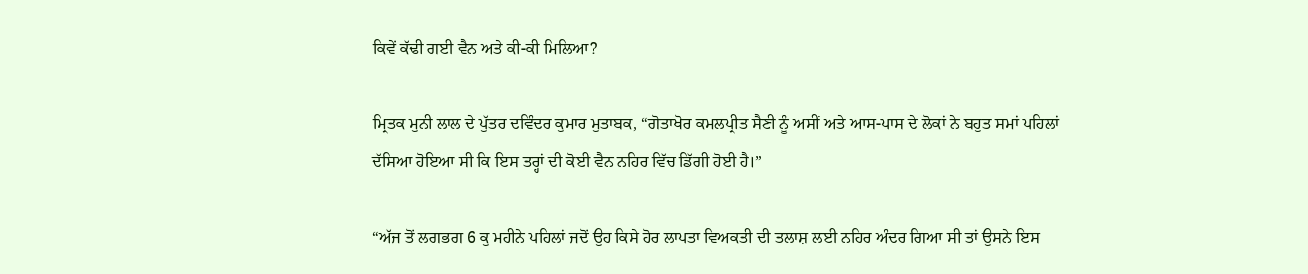ਕਿਵੇਂ ਕੱਢੀ ਗਈ ਵੈਨ ਅਤੇ ਕੀ-ਕੀ ਮਿਲਿਆ?

ਮ੍ਰਿਤਕ ਮੁਨੀ ਲਾਲ ਦੇ ਪੁੱਤਰ ਦਵਿੰਦਰ ਕੁਮਾਰ ਮੁਤਾਬਕ, “ਗੋਤਾਖੋਰ ਕਮਲਪ੍ਰੀਤ ਸੈਣੀ ਨੂੰ ਅਸੀਂ ਅਤੇ ਆਸ-ਪਾਸ ਦੇ ਲੋਕਾਂ ਨੇ ਬਹੁਤ ਸਮਾਂ ਪਹਿਲਾਂ ਦੱਸਿਆ ਹੋਇਆ ਸੀ ਕਿ ਇਸ ਤਰ੍ਹਾਂ ਦੀ ਕੋਈ ਵੈਨ ਨਹਿਰ ਵਿੱਚ ਡਿੱਗੀ ਹੋਈ ਹੈ।”

“ਅੱਜ ਤੋਂ ਲਗਭਗ 6 ਕੁ ਮਹੀਨੇ ਪਹਿਲਾਂ ਜਦੋਂ ਉਹ ਕਿਸੇ ਹੋਰ ਲਾਪਤਾ ਵਿਅਕਤੀ ਦੀ ਤਲਾਸ਼ ਲਈ ਨਹਿਰ ਅੰਦਰ ਗਿਆ ਸੀ ਤਾਂ ਉਸਨੇ ਇਸ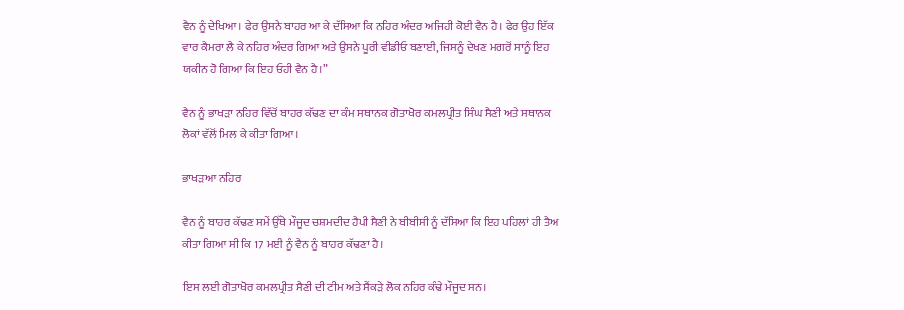ਵੈਨ ਨੂੰ ਦੇਖਿਆ। ਫੇਰ ਉਸਨੇ ਬਾਹਰ ਆ ਕੇ ਦੱਸਿਆ ਕਿ ਨਹਿਰ ਅੰਦਰ ਅਜਿਹੀ ਕੋਈ ਵੈਨ ਹੈ। ਫੇਰ ਉਹ ਇੱਕ ਵਾਰ ਕੈਮਰਾ ਲੈ ਕੇ ਨਹਿਰ ਅੰਦਰ ਗਿਆ ਅਤੇ ਉਸਨੇ ਪੂਰੀ ਵੀਡੀਓ ਬਣਾਈ, ਜਿਸਨੂੰ ਦੇਖਣ ਮਗਰੋਂ ਸਾਨੂੰ ਇਹ ਯਕੀਨ ਹੋ ਗਿਆ ਕਿ ਇਹ ਓਹੀ ਵੈਨ ਹੈ।”

ਵੈਨ ਨੂੰ ਭਾਖੜਾ ਨਹਿਰ ਵਿੱਚੋਂ ਬਾਹਰ ਕੱਢਣ ਦਾ ਕੰਮ ਸਥਾਨਕ ਗੋਤਾਖੋਰ ਕਮਲਪ੍ਰੀਤ ਸਿੰਘ ਸੈਣੀ ਅਤੇ ਸਥਾਨਕ ਲੋਕਾਂ ਵੱਲੋਂ ਮਿਲ ਕੇ ਕੀਤਾ ਗਿਆ।

ਭਾਖੜਆ ਨਹਿਰ

ਵੈਨ ਨੂੰ ਬਾਹਰ ਕੱਢਣ ਸਮੇਂ ਉੱਥੇ ਮੌਜੂਦ ਚਸ਼ਮਦੀਦ ਹੈਪੀ ਸੈਣੀ ਨੇ ਬੀਬੀਸੀ ਨੂੰ ਦੱਸਿਆ ਕਿ ਇਹ ਪਹਿਲਾਂ ਹੀ ਤੈਅ ਕੀਤਾ ਗਿਆ ਸੀ ਕਿ 17 ਮਈ ਨੂੰ ਵੈਨ ਨੂੰ ਬਾਹਰ ਕੱਢਣਾ ਹੈ।

ਇਸ ਲਈ ਗੋਤਾਖੋਰ ਕਮਲਪ੍ਰੀਤ ਸੈਣੀ ਦੀ ਟੀਮ ਅਤੇ ਸੈਂਕੜੇ ਲੋਕ ਨਹਿਰ ਕੰਢੇ ਮੌਜੂਦ ਸਨ।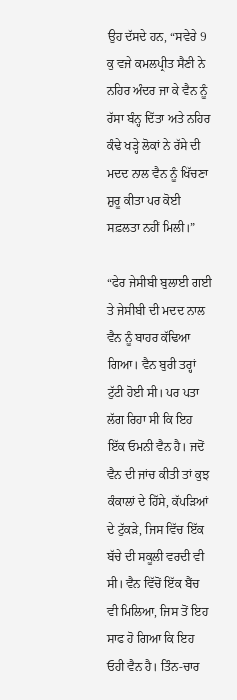ਉਹ ਦੱਸਦੇ ਹਨ, “ਸਵੇਰੇ 9 ਕੁ ਵਜੇ ਕਮਲਪ੍ਰੀਤ ਸੈਣੀ ਨੇ ਨਹਿਰ ਅੰਦਰ ਜਾ ਕੇ ਵੈਨ ਨੂੰ ਰੱਸਾ ਬੰਨ੍ਹ ਦਿੱਤਾ ਅਤੇ ਨਹਿਰ ਕੰਢੇ ਖੜ੍ਹੇ ਲੋਕਾਂ ਨੇ ਰੱਸੇ ਦੀ ਮਦਦ ਨਾਲ ਵੈਨ ਨੂੰ ਖਿੱਚਣਾ ਸ਼ੁਰੂ ਕੀਤਾ ਪਰ ਕੋਈ ਸਫ਼ਲਤਾ ਨਹੀਂ ਮਿਲੀ।”

“ਫੇਰ ਜੇਸੀਬੀ ਬੁਲਾਈ ਗਈ ਤੇ ਜੇਸੀਬੀ ਦੀ ਮਦਦ ਨਾਲ ਵੈਨ ਨੂੰ ਬਾਹਰ ਕੱਢਿਆ ਗਿਆ। ਵੈਨ ਬੁਰੀ ਤਰ੍ਹਾਂ ਟੁੱਟੀ ਹੋਈ ਸੀ। ਪਰ ਪਤਾ ਲੱਗ ਰਿਹਾ ਸੀ ਕਿ ਇਹ ਇੱਕ ਓਮਨੀ ਵੈਨ ਹੈ। ਜਦੋਂ ਵੈਨ ਦੀ ਜਾਂਚ ਕੀਤੀ ਤਾਂ ਕੁਝ ਕੰਕਾਲਾਂ ਦੇ ਹਿੱਸੇ, ਕੱਪੜਿਆਂ ਦੇ ਟੁੱਕੜੇ, ਜਿਸ ਵਿੱਚ ਇੱਕ ਬੱਚੇ ਦੀ ਸਕੂਲੀ ਵਰਦੀ ਵੀ ਸੀ। ਵੈਨ ਵਿੱਚੋਂ ਇੱਕ ਬੈਂਚ ਵੀ ਮਿਲਿਆ, ਜਿਸ ਤੋਂ ਇਹ ਸਾਫ ਹੋ ਗਿਆ ਕਿ ਇਹ ਓਹੀ ਵੈਨ ਹੈ। ਤਿੰਨ-ਚਾਰ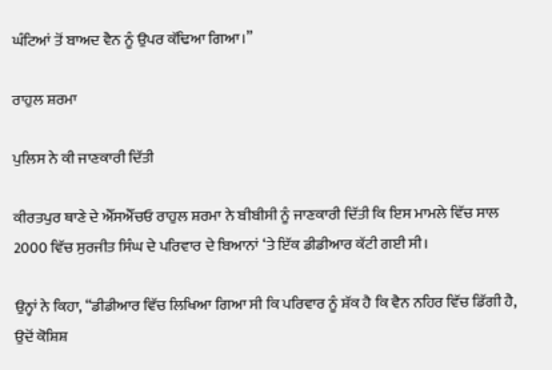ਘੰਟਿਆਂ ਤੋਂ ਬਾਅਦ ਵੈਨ ਨੂੰ ਉਪਰ ਕੱਢਿਆ ਗਿਆ।”

ਰਾਹੁਲ ਸ਼ਰਮਾ

ਪੁਲਿਸ ਨੇ ਕੀ ਜਾਣਕਾਰੀ ਦਿੱਤੀ

ਕੀਰਤਪੁਰ ਥਾਣੇ ਦੇ ਐੱਸਐੱਚਓ ਰਾਹੁਲ ਸ਼ਰਮਾ ਨੇ ਬੀਬੀਸੀ ਨੂੰ ਜਾਣਕਾਰੀ ਦਿੱਤੀ ਕਿ ਇਸ ਮਾਮਲੇ ਵਿੱਚ ਸਾਲ 2000 ਵਿੱਚ ਸੁਰਜੀਤ ਸਿੰਘ ਦੇ ਪਰਿਵਾਰ ਦੇ ਬਿਆਨਾਂ ‘ਤੇ ਇੱਕ ਡੀਡੀਆਰ ਕੱਟੀ ਗਈ ਸੀ।

ਉਨ੍ਹਾਂ ਨੇ ਕਿਹਾ, “ਡੀਡੀਆਰ ਵਿੱਚ ਲਿਖਿਆ ਗਿਆ ਸੀ ਕਿ ਪਰਿਵਾਰ ਨੂੰ ਸ਼ੱਕ ਹੈ ਕਿ ਵੈਨ ਨਹਿਰ ਵਿੱਚ ਡਿੱਗੀ ਹੈ, ਉਦੋਂ ਕੋਸ਼ਿਸ਼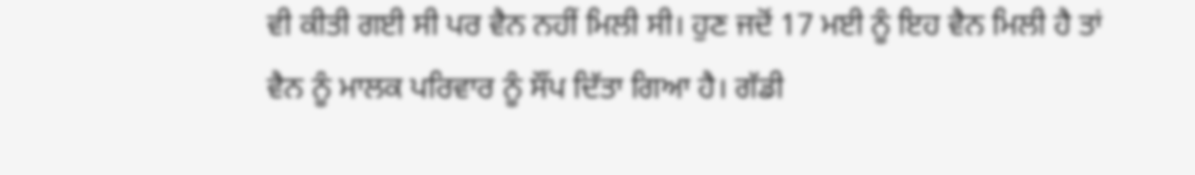ਵੀ ਕੀਤੀ ਗਈ ਸੀ ਪਰ ਵੈਨ ਨਹੀਂ ਮਿਲੀ ਸੀ। ਹੁਣ ਜਦੋਂ 17 ਮਈ ਨੂੰ ਇਹ ਵੈਨ ਮਿਲੀ ਹੈ ਤਾਂ ਵੈਨ ਨੂੰ ਮਾਲਕ ਪਰਿਵਾਰ ਨੂੰ ਸੌਂਪ ਦਿੱਤਾ ਗਿਆ ਹੈ। ਗੱਡੀ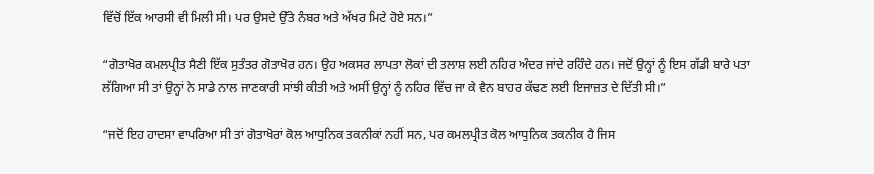ਵਿੱਚੋਂ ਇੱਕ ਆਰਸੀ ਵੀ ਮਿਲੀ ਸੀ। ਪਰ ਉਸਦੇ ਉੱਤੇ ਨੰਬਰ ਅਤੇ ਅੱਖਰ ਮਿਟੇ ਹੋਏ ਸਨ।”

“ਗੋਤਾਖੋਰ ਕਮਲਪ੍ਰੀਤ ਸੈਣੀ ਇੱਕ ਸੁਤੰਤਰ ਗੋਤਾਖੋਰ ਹਨ। ਉਹ ਅਕਸਰ ਲਾਪਤਾ ਲੋਕਾਂ ਦੀ ਤਲਾਸ਼ ਲਈ ਨਹਿਰ ਅੰਦਰ ਜਾਂਦੇ ਰਹਿੰਦੇ ਹਨ। ਜਦੋਂ ਉਨ੍ਹਾਂ ਨੂੰ ਇਸ ਗੱਡੀ ਬਾਰੇ ਪਤਾ ਲੱਗਿਆ ਸੀ ਤਾਂ ਉਨ੍ਹਾਂ ਨੇ ਸਾਡੇ ਨਾਲ ਜਾਣਕਾਰੀ ਸਾਂਝੀ ਕੀਤੀ ਅਤੇ ਅਸੀਂ ਉਨ੍ਹਾਂ ਨੂੰ ਨਹਿਰ ਵਿੱਚ ਜਾ ਕੇ ਵੈਨ ਬਾਹਰ ਕੱਢਣ ਲਈ ਇਜਾਜ਼ਤ ਦੇ ਦਿੱਤੀ ਸੀ।”

“ਜਦੋਂ ਇਹ ਹਾਦਸਾ ਵਾਪਰਿਆ ਸੀ ਤਾਂ ਗੋਤਾਖੋਰਾਂ ਕੋਲ ਆਧੁਨਿਕ ਤਕਨੀਕਾਂ ਨਹੀਂ ਸਨ, ਪਰ ਕਮਲਪ੍ਰੀਤ ਕੋਲ ਆਧੁਨਿਕ ਤਕਨੀਕ ਹੈ ਜਿਸ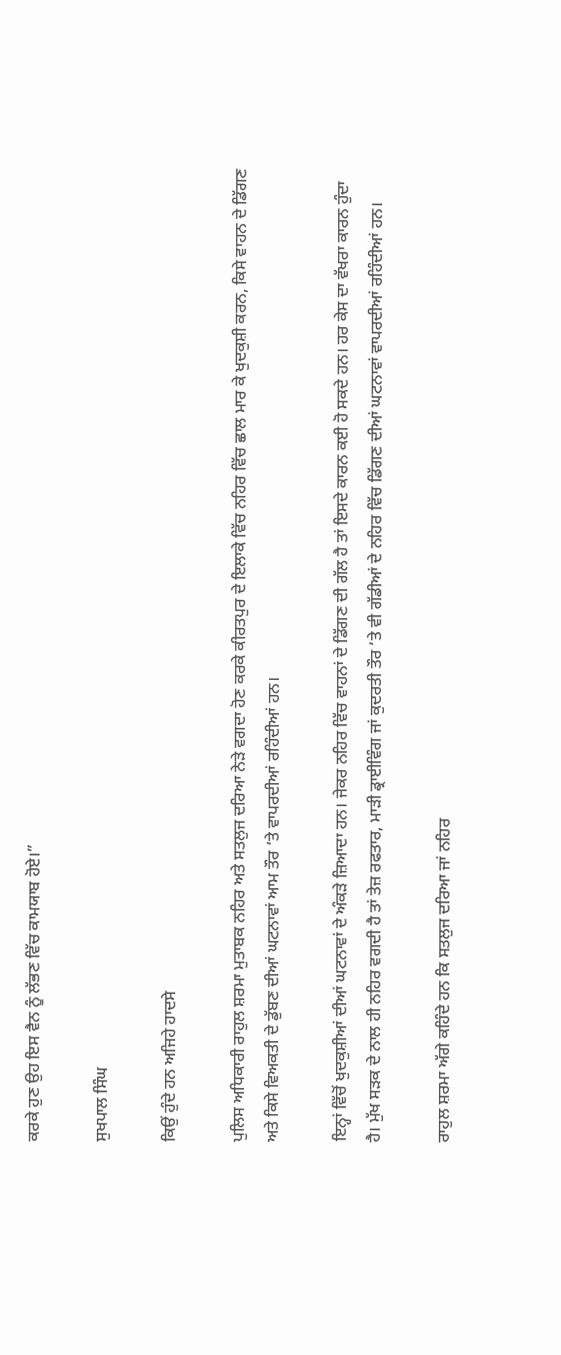ਕਰਕੇ ਹੁਣ ਉਹ ਇਸ ਵੈਨ ਨੂੰ ਲੱਭਣ ਵਿੱਚ ਕਾਮਯਾਬ ਹੋਏ।”

ਸੁਖਪਾਲ ਸਿੰਘ

ਕਿਉਂ ਹੁੰਦੇ ਹਨ ਅਜਿਹੇ ਹਾਦਸੇ

ਪੁਲਿਸ ਅਧਿਕਾਰੀ ਰਾਹੁਲ ਸ਼ਰਮਾ ਮੁਤਾਬਕ ਨਹਿਰ ਅਤੇ ਸਤਲੁਜ ਦਰਿਆ ਨੇੜੇ ਵਗਦਾ ਹੋਣ ਕਰਕੇ ਕੀਰਤਪੁਰ ਦੇ ਇਲਾਕੇ ਵਿੱਚ ਨਹਿਰ ਵਿੱਚ ਛਾਲ ਮਾਰ ਕੇ ਖੁਦਕੁਸ਼ੀ ਕਰਨ, ਕਿਸੇ ਵਾਹਨ ਦੇ ਡਿੱਗਣ ਅਤੇ ਕਿਸੇ ਵਿਅਕਤੀ ਦੇ ਡੁੱਬਣ ਦੀਆਂ ਘਟਨਾਵਾਂ ਆਮ ਤੌਰ ‘ਤੇ ਵਾਪਰਦੀਆਂ ਰਹਿੰਦੀਆਂ ਹਨ।

ਇਨ੍ਹਾਂ ਵਿੱਚੋਂ ਖੁਦਕੁਸ਼ੀਆਂ ਦੀਆਂ ਘਟਨਾਵਾਂ ਦੇ ਅੰਕੜੇ ਜ਼ਿਆਦਾ ਹਨ। ਜੇਕਰ ਨਹਿਰ ਵਿੱਚ ਵਾਹਨਾਂ ਦੇ ਡਿੱਗਣ ਦੀ ਗੱਲ ਹੈ ਤਾਂ ਇਸਦੇ ਕਾਰਨ ਕਈ ਹੋ ਸਕਦੇ ਹਨ। ਹਰ ਕੇਸ ਦਾ ਵੱਖਰਾ ਕਾਰਨ ਹੁੰਦਾ ਹੈ। ਮੁੱਖ ਸੜਕ ਦੇ ਨਾਲ ਹੀ ਨਹਿਰ ਵਗਦੀ ਹੈ ਤਾਂ ਤੇਜ਼ ਰਫਤਾਰ, ਮਾੜੀ ਡ੍ਰਾਈਵਿੰਗ ਜਾਂ ਕੁਦਰਤੀ ਤੌਰ ‘ਤੇ ਵੀ ਗੱਡੀਆਂ ਦੇ ਨਹਿਰ ਵਿੱਚ ਡਿੱਗਣ ਦੀਆਂ ਘਟਨਾਵਾਂ ਵਾਪਰਦੀਆਂ ਰਹਿੰਦੀਆਂ ਹਨ।

ਰਾਹੁਲ ਸ਼ਰਮਾ ਅੱਗੇ ਕਹਿੰਦੇ ਹਨ ਕਿ ਸਤਲੁਜ ਦਰਿਆ ਜਾਂ ਨਹਿਰ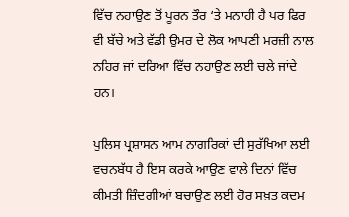ਵਿੱਚ ਨਹਾਉਣ ਤੋਂ ਪੂਰਨ ਤੌਰ ‘ਤੇ ਮਨਾਹੀ ਹੈ ਪਰ ਫਿਰ ਵੀ ਬੱਚੇ ਅਤੇ ਵੱਡੀ ਉਮਰ ਦੇ ਲੋਕ ਆਪਣੀ ਮਰਜ਼ੀ ਨਾਲ ਨਹਿਰ ਜਾਂ ਦਰਿਆ ਵਿੱਚ ਨਹਾਉਣ ਲਈ ਚਲੇ ਜਾਂਦੇ ਹਨ।

ਪੁਲਿਸ ਪ੍ਰਸ਼ਾਸਨ ਆਮ ਨਾਗਰਿਕਾਂ ਦੀ ਸੁਰੱਖਿਆ ਲਈ ਵਚਨਬੱਧ ਹੈ ਇਸ ਕਰਕੇ ਆਉਣ ਵਾਲੇ ਦਿਨਾਂ ਵਿੱਚ ਕੀਮਤੀ ਜ਼ਿੰਦਗੀਆਂ ਬਚਾਉਣ ਲਈ ਹੋਰ ਸਖ਼ਤ ਕਦਮ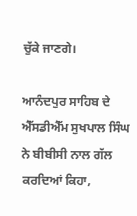ਚੁੱਕੇ ਜਾਣਗੇ।

ਆਨੰਦਪੁਰ ਸਾਹਿਬ ਦੇ ਐੱਸਡੀਐੱਮ ਸੁਖਪਾਲ ਸਿੰਘ ਨੇ ਬੀਬੀਸੀ ਨਾਲ ਗੱਲ ਕਰਦਿਆਂ ਕਿਹਾ,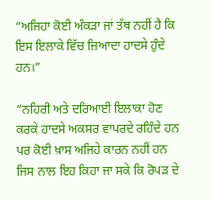“ਅਜਿਹਾ ਕੋਈ ਅੰਕੜਾ ਜਾਂ ਤੱਥ ਨਹੀਂ ਹੈ ਕਿ ਇਸ ਇਲਾਕੇ ਵਿੱਚ ਜ਼ਿਆਦਾ ਹਾਦਸੇ ਹੁੰਦੇ ਹਨ।”

“ਨਹਿਰੀ ਅਤੇ ਦਰਿਆਈ ਇਲਾਕਾ ਹੋਣ ਕਰਕੇ ਹਾਦਸੇ ਅਕਸਰ ਵਾਪਰਦੇ ਰਹਿੰਦੇ ਹਨ ਪਰ ਕੋਈ ਖ਼ਾਸ ਅਜਿਹੇ ਕਾਰਨ ਨਹੀਂ ਹਨ ਜਿਸ ਨਾਲ ਇਹ ਕਿਹਾ ਜਾ ਸਕੇ ਕਿ ਰੋਪੜ ਦੇ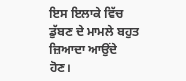ਇਸ ਇਲਾਕੇ ਵਿੱਚ ਡੁੱਬਣ ਦੇ ਮਾਮਲੇ ਬਹੁਤ ਜ਼ਿਆਦਾ ਆਉਂਦੇ ਹੋਣ।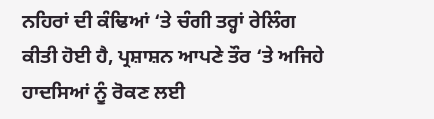ਨਹਿਰਾਂ ਦੀ ਕੰਢਿਆਂ ‘ਤੇ ਚੰਗੀ ਤਰ੍ਹਾਂ ਰੇਲਿੰਗ ਕੀਤੀ ਹੋਈ ਹੈ, ਪ੍ਰਸ਼ਾਸ਼ਨ ਆਪਣੇ ਤੌਰ ‘ਤੇ ਅਜਿਹੇ ਹਾਦਸਿਆਂ ਨੂੰ ਰੋਕਣ ਲਈ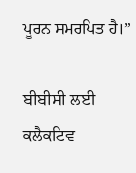ਪੂਰਨ ਸਮਰਪਿਤ ਹੈ।”

ਬੀਬੀਸੀ ਲਈ ਕਲੈਕਟਿਵ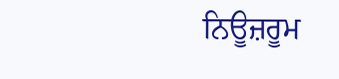ਨਿਊਜ਼ਰੂਮ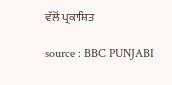ਵੱਲੋਂ ਪ੍ਰਕਾਸ਼ਿਤ

source : BBC PUNJABI